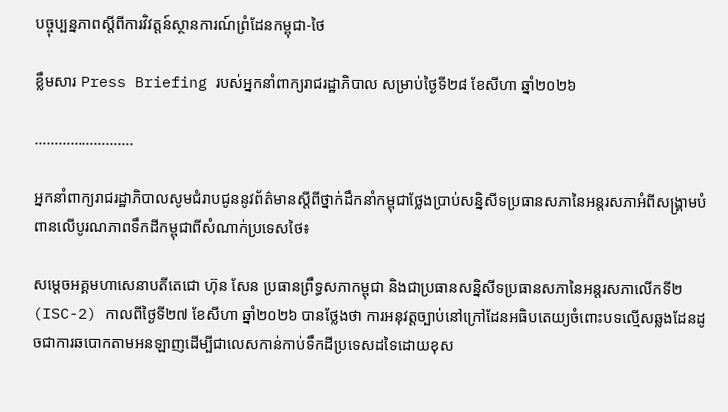បច្ចុប្បន្នភាពស្ដីពីការវិវត្តន៍ស្ថានការណ៍ព្រំដែនកម្ពុជា-ថៃ

ខ្លឹមសារ Press Briefing របស់អ្នកនាំពាក្យរាជរដ្ឋាភិបាល សម្រាប់ថ្ងៃទី២៨ ខែសីហា ឆ្នាំ២០២៦

…………………….

អ្នកនាំពាក្យរាជរដ្ឋាភិបាលសូមជំរាបជូននូវព័ត៌មានស្តីពីថ្នាក់ដឹកនាំកម្ពុជាថ្លែងប្រាប់សន្និសីទប្រធានសភានៃអន្តរសភាអំពីសង្គ្រាមបំពានលើបូរណភាពទឹកដីកម្ពុជាពីសំណាក់ប្រទេសថៃ៖

សម្តេចអគ្គមហាសេនាបតីតេជោ ហ៊ុន សែន ប្រធានព្រឹទ្ធសភាកម្ពុជា និងជាប្រធានសន្និសីទប្រធានសភានៃអន្តរសភាលើកទី២(ISC-2) កាលពីថ្ងៃទី២៧ ខែសីហា ឆ្នាំ២០២៦ បានថ្លែងថា ការអនុវត្តច្បាប់នៅក្រៅដែនអធិបតេយ្យចំពោះបទល្មើសឆ្លងដែនដូចជាការឆបោកតាមអនឡាញដើម្បីជាលេសកាន់កាប់ទឹកដីប្រទេសដទៃដោយខុស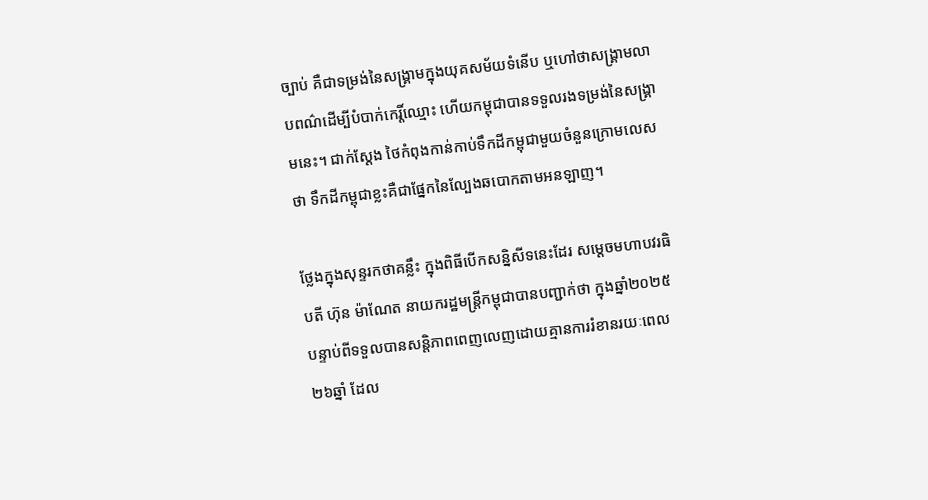ច្បាប់ គឺជាទម្រង់នៃសង្គ្រាមក្នុងយុគសម័យទំនើប ឬហៅថាសង្គ្រាមលាបពណ៌ដើម្បីបំបាក់កេរ្តិ៍ឈ្មោះ ហើយកម្ពុជាបានទទួលរងទម្រង់នៃសង្គ្រាមនេះ។ ជាក់ស្តែង ថៃកំពុងកាន់កាប់ទឹកដីកម្ពុជាមួយចំនួនក្រោមលេសថា ទឹកដីកម្ពុជាខ្លះគឺជាផ្នែកនៃល្បែងឆបោកតាមអនឡាញ។

ថ្លែងក្នុងសុន្ទរកថាគន្លឹះ ក្នុងពិធីបើកសន្និសីទនេះដែរ សម្តេចមហាបវរធិបតី ហ៊ុន ម៉ាណែត នាយករដ្ឋមន្ត្រីកម្ពុជាបានបញ្ជាក់ថា ក្នុងឆ្នាំ២០២៥ បន្ទាប់ពីទទួលបានសន្តិភាពពេញលេញដោយគ្មានការរំខានរយៈពេល២៦ឆ្នាំ ដែល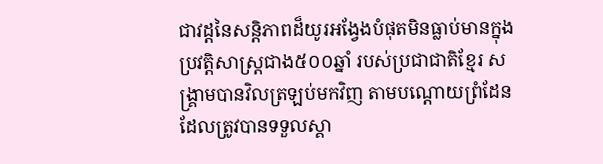ជាវដ្តនៃសន្តិភាពដ៏យូរអង្វែងបំផុតមិនធ្លាប់មានក្នុងប្រវត្តិសាស្ត្រជាង៥០០ឆ្នាំ របស់ប្រជាជាតិខ្មែរ សង្គ្រាមបានវិលត្រឡប់មកវិញ តាមបណ្តោយព្រំដែនដែលត្រូវបានទទួលស្គា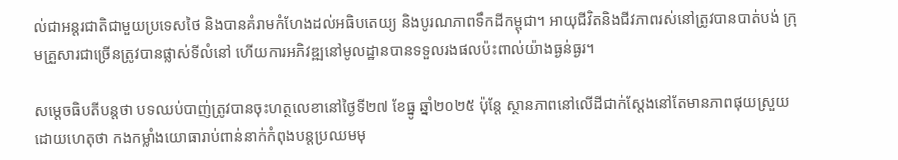ល់ជាអន្តរជាតិជាមួយប្រទេសថៃ និងបានគំរាមកំហែងដល់អធិបតេយ្យ និងបូរណភាពទឹកដីកម្ពុជា។ អាយុជីវិតនិងជីវភាពរស់នៅត្រូវបានបាត់បង់ ក្រុមគ្រួសារជាច្រើនត្រូវបានផ្លាស់ទីលំនៅ ហើយការអភិវឌ្ឍនៅមូលដ្ឋានបានទទួលរងផលប៉ះពាល់យ៉ាងធ្ងន់ធ្ងរ។

សម្តេចធិបតីបន្តថា បទឈប់បាញ់ត្រូវបានចុះហត្ថលេខានៅថ្ងៃទី២៧ ខែធ្នូ ឆ្នាំ២០២៥ ប៉ុន្តែ ស្ថានភាពនៅលើដីជាក់ស្ដែងនៅតែមានភាពផុយស្រួយ ដោយហេតុថា កងកម្លាំងយោធារាប់ពាន់នាក់កំពុងបន្តប្រឈមមុ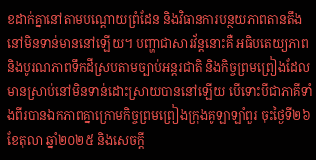ខដាក់គ្នានៅតាមបណ្ដោយព្រំដែន និងវិធានការបន្ថយភាពតានតឹងនៅមិនទាន់មាននៅឡើយ។ បញ្ហាជាសារវ័ន្តនោះគឺ អធិបតេយ្យភាព និងបូរណភាពទឹកដីស្របតាមច្បាប់អន្តរជាតិ និងកិច្ចព្រមព្រៀងដែលមានស្រាប់នៅមិនទាន់ដោះស្រាយបាននៅឡើយ បើទោះបីជាភាគីទាំងពីរបានឯកភាពគ្នាក្រោមកិច្ចព្រមព្រៀងក្រុងគូឡាឡាំពួរ ចុះថ្ងៃទី២៦ ខែតុលា ឆ្នាំ២០២៥ និងសេចក្តី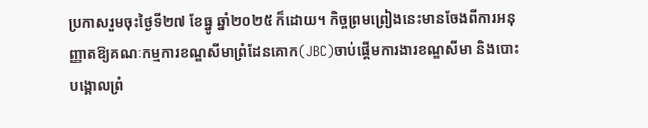ប្រកាសរួមចុះថ្ងៃទី២៧ ខែធ្នូ ឆ្នាំ២០២៥ ក៏ដោយ។ កិច្ចព្រមព្រៀងនេះមានចែងពីការអនុញ្ញាតឱ្យគណៈកម្មការខណ្ឌសីមាព្រំដែនគោក(JBC)ចាប់ផ្ដើមការងារខណ្ឌសីមា និងបោះបង្គោលព្រំ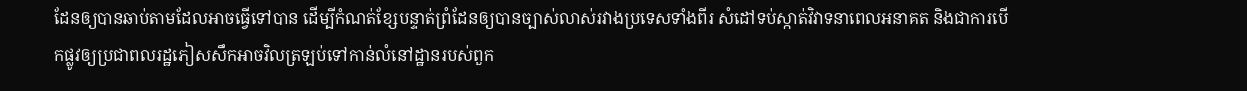ដែនឲ្យបានឆាប់តាមដែលអាចធ្វើទៅបាន ដើម្បីកំណត់ខ្សែបន្ទាត់ព្រំដែនឲ្យបានច្បាស់លាស់រវាងប្រទេសទាំងពីរ សំដៅទប់ស្កាត់វិវាទនាពេលអនាគត និងជាការបើកផ្លូវឲ្យប្រជាពលរដ្ឋភៀសសឹកអាចវិលត្រឡប់ទៅកាន់លំនៅដ្ឋានរបស់ពួក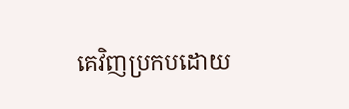គេវិញប្រកបដោយ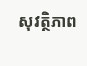សុវត្ថិភាព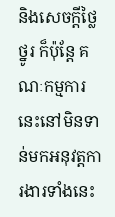និងសេចក្តីថ្លៃថ្នូរ ក៏ប៉ុន្តែ គណៈកម្មការនេះនៅមិនទាន់មកអនុវត្តការងារទាំងនេះ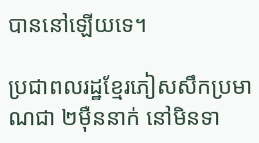បាននៅឡើយទេ។

ប្រជាពលរដ្ឋខ្មែរភៀសសឹកប្រមាណជា ២ម៉ឺននាក់ នៅមិនទា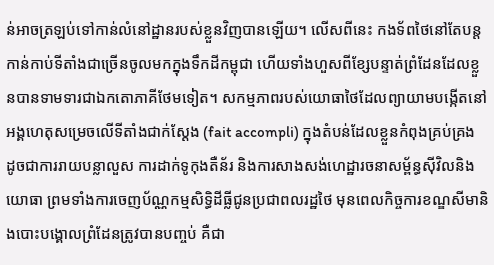ន់អាចត្រឡប់ទៅកាន់លំនៅដ្ឋានរបស់ខ្លួនវិញបានឡើយ។ លើសពីនេះ កងទ័ពថៃនៅតែបន្តកាន់កាប់ទីតាំងជាច្រើនចូលមកក្នុងទឹកដីកម្ពុជា ហើយទាំងហួសពីខ្សែបន្ទាត់ព្រំដែនដែលខ្លួនបានទាមទារជាឯកតោភាគីថែមទៀត។ សកម្មភាពរបស់យោធាថៃដែលព្យាយាមបង្កើតនៅអង្គហេតុសម្រេចលើទីតាំងជាក់ស្ដែង (fait accompli) ក្នុងតំបន់ដែលខ្លួនកំពុងគ្រប់គ្រង ដូចជាការរាយបន្លាលួស ការដាក់ទូកុងតឺន័រ និងការសាងសង់ហេដ្ឋារចនាសម្ព័ន្ធស៊ីវិលនិងយោធា ព្រមទាំងការចេញប័ណ្ណកម្មសិទ្ធិដីធ្លីជូនប្រជាពលរដ្ឋថៃ មុនពេលកិច្ចការខណ្ឌសីមានិងបោះបង្គោលព្រំដែនត្រូវបានបញ្ចប់ គឺជា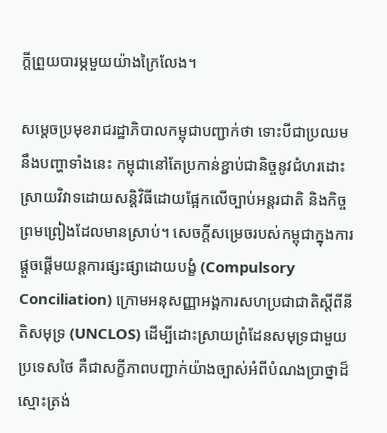ក្តីព្រួយបារម្ភមួយយ៉ាងក្រៃលែង។

សម្តេចប្រមុខរាជរដ្ឋាភិបាលកម្ពុជាបញ្ជាក់ថា ទោះបីជាប្រឈមនឹងបញ្ហាទាំងនេះ កម្ពុជានៅតែប្រកាន់ខ្ជាប់ជានិច្ចនូវជំហរដោះស្រាយវិវាទដោយសន្តិវិធីដោយផ្អែកលើច្បាប់អន្តរជាតិ និងកិច្ចព្រមព្រៀងដែលមានស្រាប់។ សេចក្តីសម្រេចរបស់កម្ពុជាក្នុងការផ្តួចផ្ដើមយន្តការផ្សះផ្សាដោយបង្ខំ (Compulsory Conciliation) ក្រោមអនុសញ្ញាអង្គការសហប្រជាជាតិស្តីពីនីតិសមុទ្រ (UNCLOS) ដើម្បីដោះស្រាយព្រំដែនសមុទ្រជាមួយប្រទេសថៃ គឺជាសក្ខីភាពបញ្ជាក់យ៉ាងច្បាស់អំពីបំណងប្រាថ្នាដ៏ស្មោះត្រង់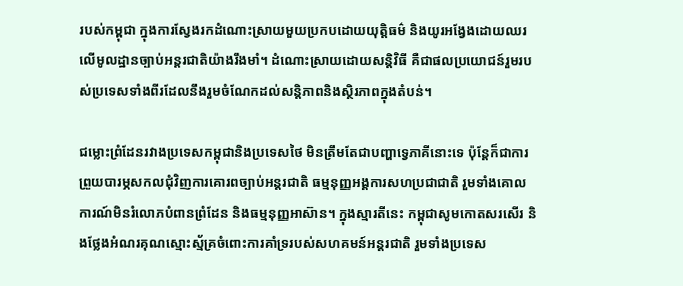របស់កម្ពុជា ក្នុងការស្វែងរកដំណោះស្រាយមួយប្រកបដោយយុត្តិធម៌ និងយូរអង្វែងដោយឈរលើមូលដ្ឋានច្បាប់អន្តរជាតិយ៉ាងរឹងមាំ។ ដំណោះស្រាយដោយសន្តិវិធី គឺជាផលប្រយោជន៍រួមរបស់ប្រទេសទាំងពីរដែលនឹងរួមចំណែកដល់សន្តិភាពនិងស្ថិរភាពក្នុងតំបន់។

ជម្លោះព្រំដែនរវាងប្រទេសកម្ពុជានិងប្រទេសថៃ មិនត្រឹមតែជាបញ្ហាទ្វេភាគីនោះទេ ប៉ុន្តែក៏ជាការព្រួយបារម្ភសកលជុំវិញការគោរពច្បាប់អន្តរជាតិ ធម្មនុញ្ញអង្គការសហប្រជាជាតិ រួមទាំងគោលការណ៍មិនរំលោភបំពានព្រំដែន និងធម្មនុញ្ញអាស៊ាន។ ក្នុងស្មារតីនេះ កម្ពុជាសូមកោតសរសើរ និងថ្លែងអំណរគុណស្មោះស្ម័គ្រចំពោះការគាំទ្ររបស់សហគមន៍អន្តរជាតិ រួមទាំងប្រទេស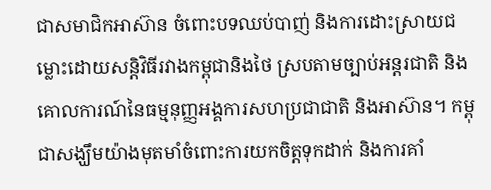ជាសមាជិកអាស៊ាន ចំពោះបទឈប់បាញ់ និងការដោះស្រាយជម្លោះដោយសន្តិវិធីរវាងកម្ពុជានិងថៃ ស្របតាមច្បាប់អន្តរជាតិ និងគោលការណ៍នៃធម្មនុញ្ញអង្គការសហប្រជាជាតិ និងអាស៊ាន។ កម្ពុជាសង្ឃឹមយ៉ាងមុតមាំចំពោះការយកចិត្តទុកដាក់ និងការគាំ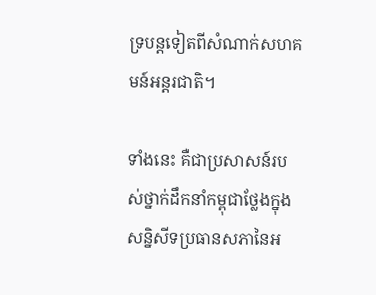ទ្របន្តទៀតពីសំណាក់សហគមន៍អន្តរជាតិ។

ទាំងនេះ គឺជាប្រសាសន៍របស់ថ្នាក់ដឹកនាំកម្ពុជាថ្លែងក្នុងសន្និសីទប្រធានសភានៃអ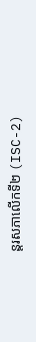ន្តរសភាលើកទី២ (ISC-2)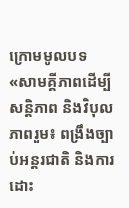ក្រោមមូលបទ «សាមគ្គីភាពដើម្បីសន្តិភាព និងវិបុលភាពរួម៖ ពង្រឹងច្បាប់អន្តរជាតិ និងការដោះ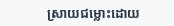ស្រាយជម្លោះដោយ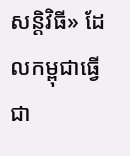សន្តិវិធី» ដែលកម្ពុជាធ្វើជា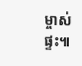ម្ចាស់ផ្ទះ៕